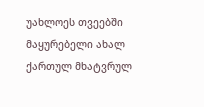უახლოეს თვეებში მაყურებელი ახალ ქართულ მხატვრულ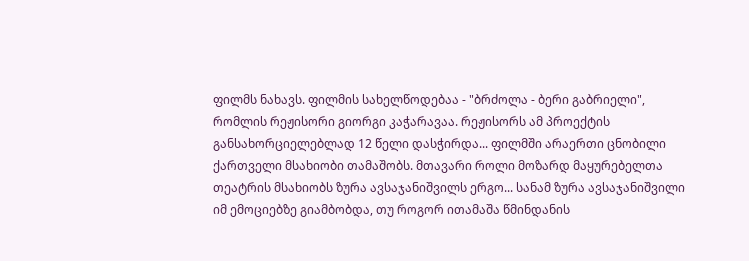ფილმს ნახავს. ფილმის სახელწოდებაა - "ბრძოლა - ბერი გაბრიელი", რომლის რეჟისორი გიორგი კაჭარავაა. რეჟისორს ამ პროექტის განსახორციელებლად 12 წელი დასჭირდა... ფილმში არაერთი ცნობილი ქართველი მსახიობი თამაშობს. მთავარი როლი მოზარდ მაყურებელთა თეატრის მსახიობს ზურა ავსაჯანიშვილს ერგო... სანამ ზურა ავსაჯანიშვილი იმ ემოციებზე გიამბობდა, თუ როგორ ითამაშა წმინდანის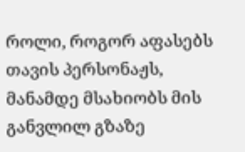როლი, როგორ აფასებს თავის პერსონაჟს, მანამდე მსახიობს მის განვლილ გზაზე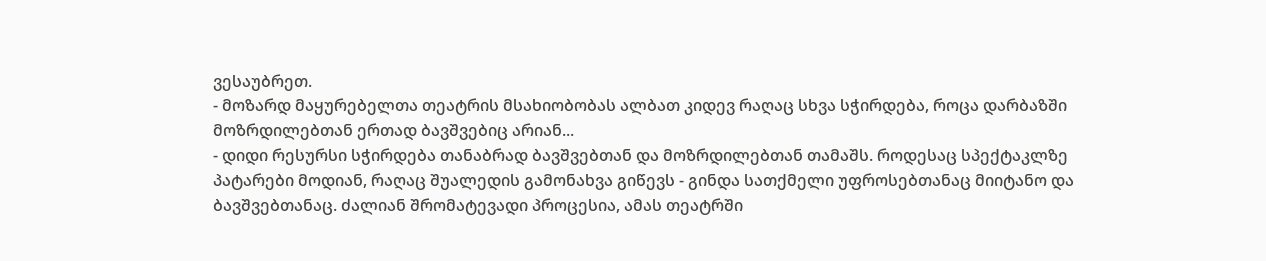ვესაუბრეთ.
- მოზარდ მაყურებელთა თეატრის მსახიობობას ალბათ კიდევ რაღაც სხვა სჭირდება, როცა დარბაზში მოზრდილებთან ერთად ბავშვებიც არიან...
- დიდი რესურსი სჭირდება თანაბრად ბავშვებთან და მოზრდილებთან თამაშს. როდესაც სპექტაკლზე პატარები მოდიან, რაღაც შუალედის გამონახვა გიწევს - გინდა სათქმელი უფროსებთანაც მიიტანო და ბავშვებთანაც. ძალიან შრომატევადი პროცესია, ამას თეატრში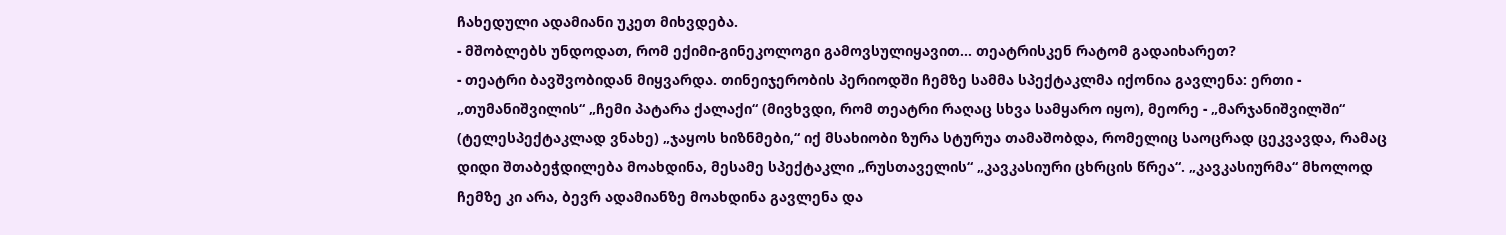ჩახედული ადამიანი უკეთ მიხვდება.
- მშობლებს უნდოდათ, რომ ექიმი-გინეკოლოგი გამოვსულიყავით... თეატრისკენ რატომ გადაიხარეთ?
- თეატრი ბავშვობიდან მიყვარდა. თინეიჯერობის პერიოდში ჩემზე სამმა სპექტაკლმა იქონია გავლენა: ერთი - „თუმანიშვილის“ „ჩემი პატარა ქალაქი“ (მივხვდი, რომ თეატრი რაღაც სხვა სამყარო იყო), მეორე - „მარჯანიშვილში“ (ტელესპექტაკლად ვნახე) „ჯაყოს ხიზნმები,“ იქ მსახიობი ზურა სტურუა თამაშობდა, რომელიც საოცრად ცეკვავდა, რამაც დიდი შთაბეჭდილება მოახდინა, მესამე სპექტაკლი „რუსთაველის“ „კავკასიური ცხრცის წრეა“. „კავკასიურმა“ მხოლოდ ჩემზე კი არა, ბევრ ადამიანზე მოახდინა გავლენა და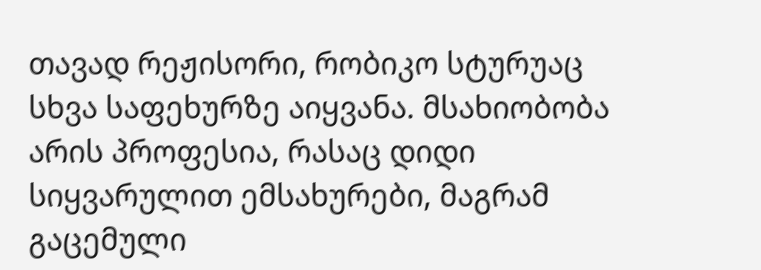თავად რეჟისორი, რობიკო სტურუაც სხვა საფეხურზე აიყვანა. მსახიობობა არის პროფესია, რასაც დიდი სიყვარულით ემსახურები, მაგრამ გაცემული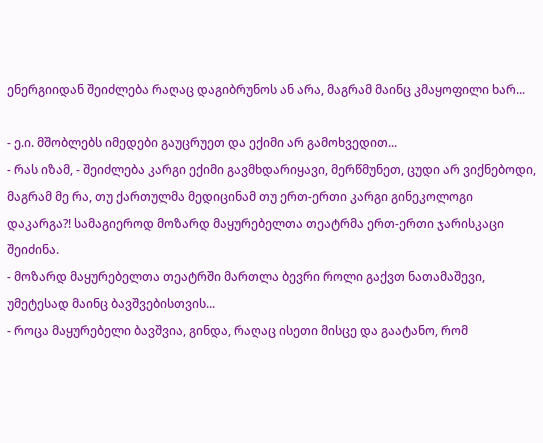ენერგიიდან შეიძლება რაღაც დაგიბრუნოს ან არა, მაგრამ მაინც კმაყოფილი ხარ...

- ე.ი. მშობლებს იმედები გაუცრუეთ და ექიმი არ გამოხვედით...
- რას იზამ, - შეიძლება კარგი ექიმი გავმხდარიყავი, მერწმუნეთ, ცუდი არ ვიქნებოდი, მაგრამ მე რა, თუ ქართულმა მედიცინამ თუ ერთ-ერთი კარგი გინეკოლოგი დაკარგა?! სამაგიეროდ მოზარდ მაყურებელთა თეატრმა ერთ-ერთი ჯარისკაცი შეიძინა.
- მოზარდ მაყურებელთა თეატრში მართლა ბევრი როლი გაქვთ ნათამაშევი, უმეტესად მაინც ბავშვებისთვის...
- როცა მაყურებელი ბავშვია, გინდა, რაღაც ისეთი მისცე და გაატანო, რომ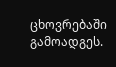ცხოვრებაში გამოადგეს.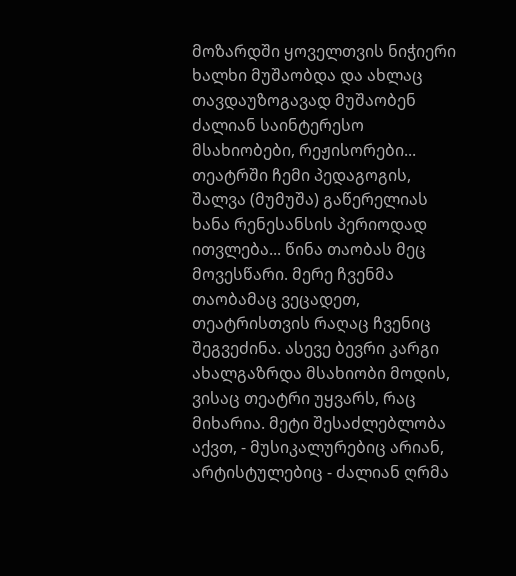მოზარდში ყოველთვის ნიჭიერი ხალხი მუშაობდა და ახლაც თავდაუზოგავად მუშაობენ ძალიან საინტერესო მსახიობები, რეჟისორები... თეატრში ჩემი პედაგოგის, შალვა (მუმუშა) გაწერელიას ხანა რენესანსის პერიოდად ითვლება... წინა თაობას მეც მოვესწარი. მერე ჩვენმა თაობამაც ვეცადეთ, თეატრისთვის რაღაც ჩვენიც შეგვეძინა. ასევე ბევრი კარგი ახალგაზრდა მსახიობი მოდის, ვისაც თეატრი უყვარს, რაც მიხარია. მეტი შესაძლებლობა აქვთ, - მუსიკალურებიც არიან, არტისტულებიც - ძალიან ღრმა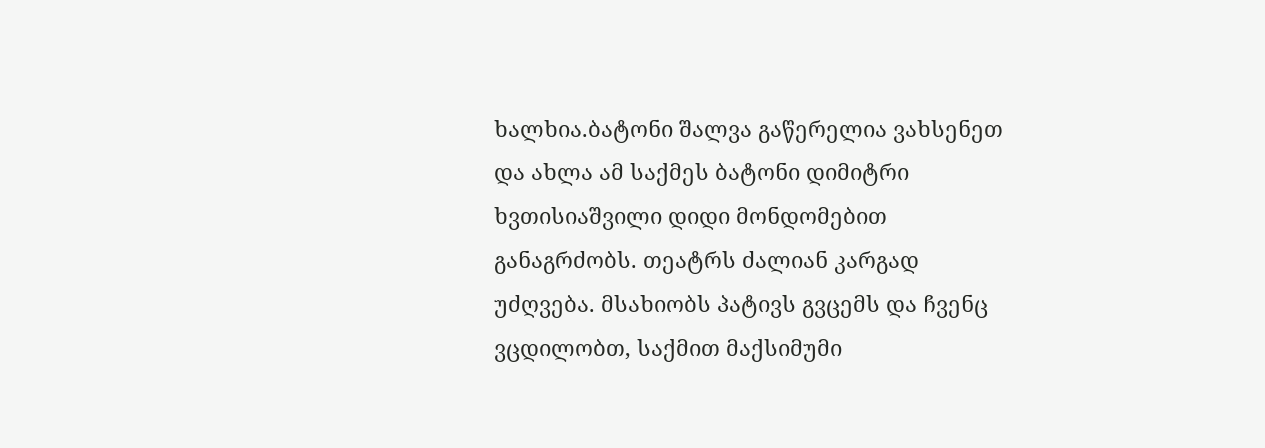ხალხია.ბატონი შალვა გაწერელია ვახსენეთ და ახლა ამ საქმეს ბატონი დიმიტრი ხვთისიაშვილი დიდი მონდომებით განაგრძობს. თეატრს ძალიან კარგად უძღვება. მსახიობს პატივს გვცემს და ჩვენც ვცდილობთ, საქმით მაქსიმუმი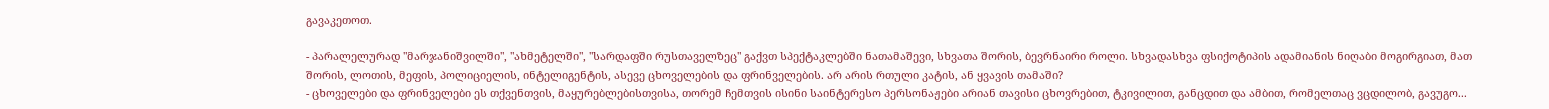გავაკეთოთ.

- პარალელურად "მარჯანიშვილში", "ახმეტელში", "სარდაფში რუსთაველზეც" გაქვთ სპექტაკლებში ნათამაშევი, სხვათა შორის, ბევრნაირი როლი. სხვადასხვა ფსიქოტიპის ადამიანის ნიღაბი მოგირგიათ, მათ შორის, ლოთის, მეფის, პოლიციელის, ინტელიგენტის, ასევე ცხოველების და ფრინველების. არ არის რთული კატის, ან ყვავის თამაში?
- ცხოველები და ფრინველები ეს თქვენთვის, მაყურებლებისთვისა, თორემ ჩემთვის ისინი საინტერესო პერსონაჟები არიან თავისი ცხოვრებით, ტკივილით, განცდით და ამბით, რომელთაც ვცდილობ, გავუგო...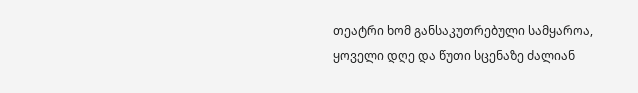თეატრი ხომ განსაკუთრებული სამყაროა, ყოველი დღე და წუთი სცენაზე ძალიან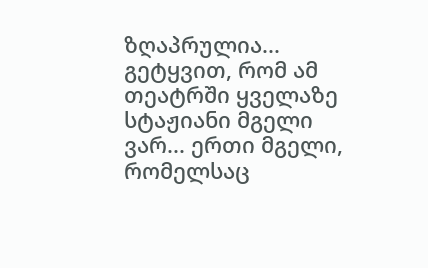ზღაპრულია... გეტყვით, რომ ამ თეატრში ყველაზე სტაჟიანი მგელი ვარ... ერთი მგელი, რომელსაც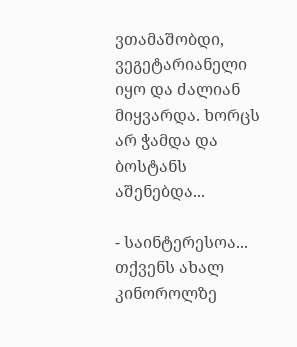ვთამაშობდი, ვეგეტარიანელი იყო და ძალიან მიყვარდა. ხორცს არ ჭამდა და ბოსტანს აშენებდა...

- საინტერესოა... თქვენს ახალ კინოროლზე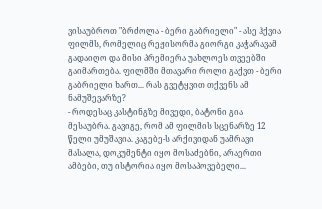ვისაუბროთ "ბრძოლა - ბერი გაბრიელი" - ასე ჰქვია ფილმს, რომელიც რეჟისორმა გიორგი კაჭარავამ გადაიღო და მისი პრემიერა უახლოეს თვეებში გაიმართება. ფილმში მთავარი როლი გაქვთ - ბერი გაბრიელი ხართ... რას გვეტყვით თქვენს ამ ნამუშევარზე?
- როდესაც კასტინგზე მივედი, ბატონი გია მესაუბრა. გავიგე, რომ ამ ფილმის სცენარზე 12 წელი უმუშავია. კაგებე-ს არქივიდან უამრავი მასალა, დოკუმენტი იყო მოსაძებნი, არაერთი ამბები, თუ ისტორია იყო მოსაპოვებელი...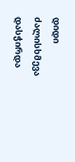დიდი ძალისხმევა დასჭირდა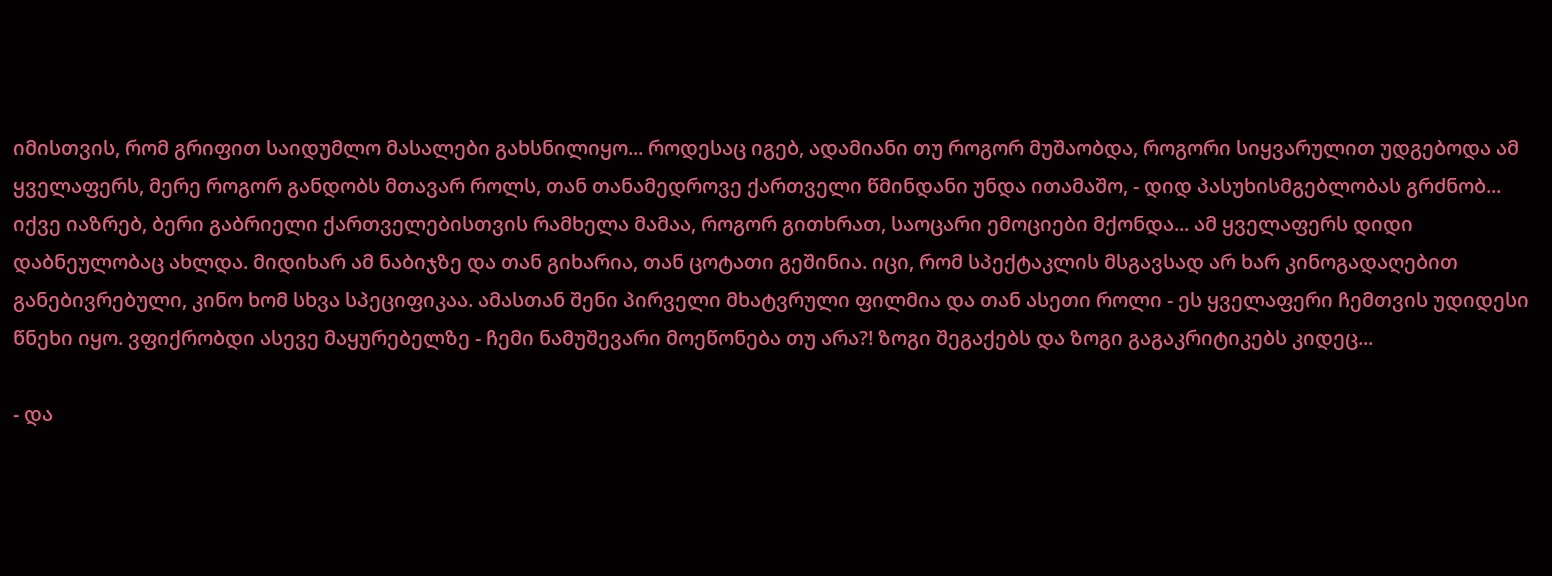იმისთვის, რომ გრიფით საიდუმლო მასალები გახსნილიყო... როდესაც იგებ, ადამიანი თუ როგორ მუშაობდა, როგორი სიყვარულით უდგებოდა ამ ყველაფერს, მერე როგორ განდობს მთავარ როლს, თან თანამედროვე ქართველი წმინდანი უნდა ითამაშო, - დიდ პასუხისმგებლობას გრძნობ... იქვე იაზრებ, ბერი გაბრიელი ქართველებისთვის რამხელა მამაა, როგორ გითხრათ, საოცარი ემოციები მქონდა... ამ ყველაფერს დიდი დაბნეულობაც ახლდა. მიდიხარ ამ ნაბიჯზე და თან გიხარია, თან ცოტათი გეშინია. იცი, რომ სპექტაკლის მსგავსად არ ხარ კინოგადაღებით განებივრებული, კინო ხომ სხვა სპეციფიკაა. ამასთან შენი პირველი მხატვრული ფილმია და თან ასეთი როლი - ეს ყველაფერი ჩემთვის უდიდესი წნეხი იყო. ვფიქრობდი ასევე მაყურებელზე - ჩემი ნამუშევარი მოეწონება თუ არა?! ზოგი შეგაქებს და ზოგი გაგაკრიტიკებს კიდეც...

- და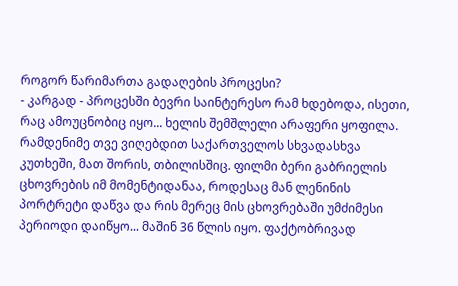როგორ წარიმართა გადაღების პროცესი?
- კარგად - პროცესში ბევრი საინტერესო რამ ხდებოდა, ისეთი, რაც ამოუცნობიც იყო... ხელის შემშლელი არაფერი ყოფილა. რამდენიმე თვე ვიღებდით საქართველოს სხვადასხვა კუთხეში, მათ შორის, თბილისშიც. ფილმი ბერი გაბრიელის ცხოვრების იმ მომენტიდანაა, როდესაც მან ლენინის პორტრეტი დაწვა და რის მერეც მის ცხოვრებაში უმძიმესი პერიოდი დაიწყო... მაშინ 36 წლის იყო. ფაქტობრივად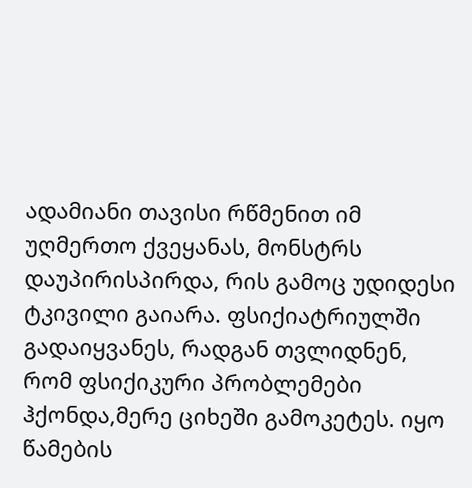ადამიანი თავისი რწმენით იმ უღმერთო ქვეყანას, მონსტრს დაუპირისპირდა, რის გამოც უდიდესი ტკივილი გაიარა. ფსიქიატრიულში გადაიყვანეს, რადგან თვლიდნენ, რომ ფსიქიკური პრობლემები ჰქონდა,მერე ციხეში გამოკეტეს. იყო წამების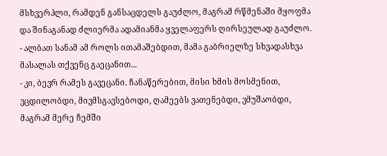მსხვერპლი, რამდენ განსაცდელს გაუძლო, მაგრამ რწმენაში მყოფმა და შინაგანად ძლიერმა ადამიანმა ყველაფერს ღირსეულად გაუძლო.
- ალბათ სანამ ამ როლს ითამაშებდით, მამა გაბრიელზე სხვადასხვა მასალას თქვენც გაეცანით...
- კი, ბევრ რამეს გავეცანი. ჩანაწერებით, მისი ხმის მოსმენით, ვცდილობდი, მივმსგავსებოდი, ღამეებს ვათენებდი, ვმუშაობდი, მაგრამ მერე ჩემში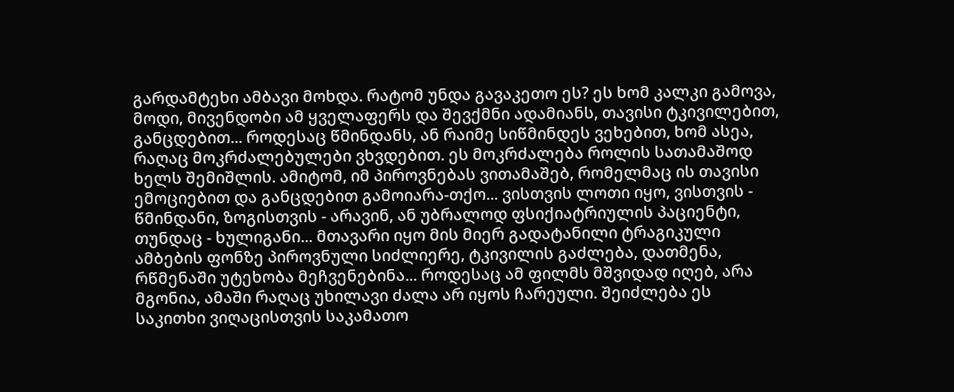გარდამტეხი ამბავი მოხდა. რატომ უნდა გავაკეთო ეს? ეს ხომ კალკი გამოვა, მოდი, მივენდობი ამ ყველაფერს და შევქმნი ადამიანს, თავისი ტკივილებით, განცდებით... როდესაც წმინდანს, ან რაიმე სიწმინდეს ვეხებით, ხომ ასეა, რაღაც მოკრძალებულები ვხვდებით. ეს მოკრძალება როლის სათამაშოდ ხელს შემიშლის. ამიტომ, იმ პიროვნებას ვითამაშებ, რომელმაც ის თავისი ემოციებით და განცდებით გამოიარა-თქო... ვისთვის ლოთი იყო, ვისთვის - წმინდანი, ზოგისთვის - არავინ, ან უბრალოდ ფსიქიატრიულის პაციენტი, თუნდაც - ხულიგანი... მთავარი იყო მის მიერ გადატანილი ტრაგიკული ამბების ფონზე პიროვნული სიძლიერე, ტკივილის გაძლება, დათმენა, რწმენაში უტეხობა მეჩვენებინა... როდესაც ამ ფილმს მშვიდად იღებ, არა მგონია, ამაში რაღაც უხილავი ძალა არ იყოს ჩარეული. შეიძლება ეს საკითხი ვიღაცისთვის საკამათო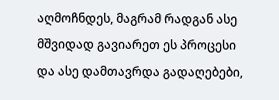აღმოჩნდეს, მაგრამ რადგან ასე მშვიდად გავიარეთ ეს პროცესი და ასე დამთავრდა გადაღებები,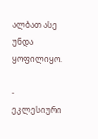ალბათ ასე უნდა ყოფილიყო.

- ეკლესიური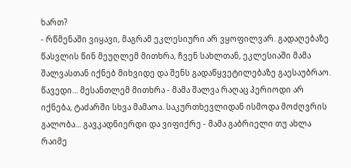ხართ?
- რწმენაში ვიყავი, მაგრამ ეკლესიური არ ვყოფილვარ. გადაღებაზე წასვლის წინ მეუღლემ მითხრა, ჩვენ სახლთან, ეკლესიაში მამა შალვასთან იქნებ მიხვიდე და შენს გადაწყვეტილებაზე გაესაუბრაო. წავედი... მესანთლემ მითხრა - მამა შალვა რაღაც პერიოდი არ იქნება, ტაძარში სხვა მამაოა. საკურთხევლიდან ისმოდა მოძღვრის გალობა... გავკადნიერდი და ვიფიქრე - მამა გაბრიელი თუ ახლა რაიმე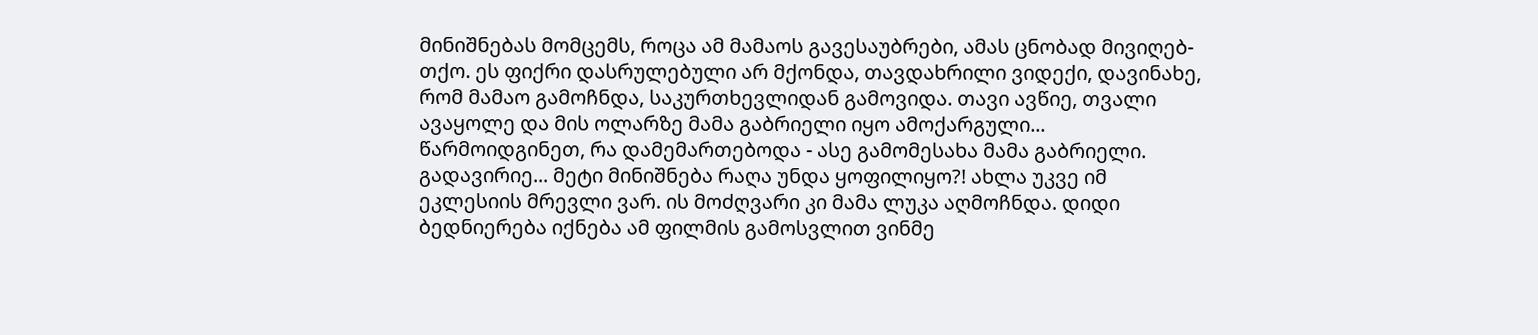მინიშნებას მომცემს, როცა ამ მამაოს გავესაუბრები, ამას ცნობად მივიღებ-თქო. ეს ფიქრი დასრულებული არ მქონდა, თავდახრილი ვიდექი, დავინახე, რომ მამაო გამოჩნდა, საკურთხევლიდან გამოვიდა. თავი ავწიე, თვალი ავაყოლე და მის ოლარზე მამა გაბრიელი იყო ამოქარგული... წარმოიდგინეთ, რა დამემართებოდა - ასე გამომესახა მამა გაბრიელი. გადავირიე... მეტი მინიშნება რაღა უნდა ყოფილიყო?! ახლა უკვე იმ ეკლესიის მრევლი ვარ. ის მოძღვარი კი მამა ლუკა აღმოჩნდა. დიდი ბედნიერება იქნება ამ ფილმის გამოსვლით ვინმე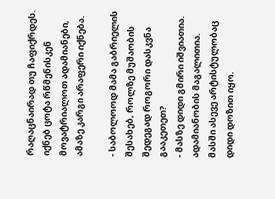რაღაცნაირად თუ ჩაფიქრდეს. იქნებ ცოტა რწმენისკენ მოვატრიალოთ ადამიანები, ამაზე კარგი არაფერი იქნება.

- საბოლოოდ მამა გაბრიელის შესახებ, როლზე მუშაობის შედეგად როგორი დასკვნა გააკეთეთ?
- მასზე დიდი გმირი იშვიათია. ადამიანობის მაგალითია. მასში ასევე არტისტულობაც დიდი დოზით იყო.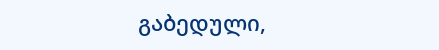გაბედული,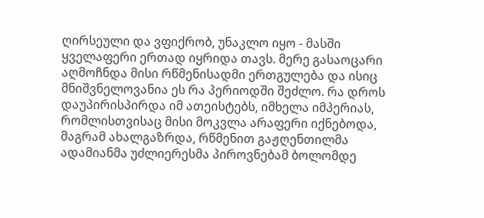ღირსეული და ვფიქრობ, უნაკლო იყო - მასში ყველაფერი ერთად იყრიდა თავს. მერე გასაოცარი აღმოჩნდა მისი რწმენისადმი ერთგულება და ისიც მნიშვნელოვანია ეს რა პერიოდში შეძლო. რა დროს დაუპირისპირდა იმ ათეისტებს, იმხელა იმპერიას, რომლისთვისაც მისი მოკვლა არაფერი იქნებოდა, მაგრამ ახალგაზრდა, რწმენით გაჟღენთილმა ადამიანმა უძლიერესმა პიროვნებამ ბოლომდე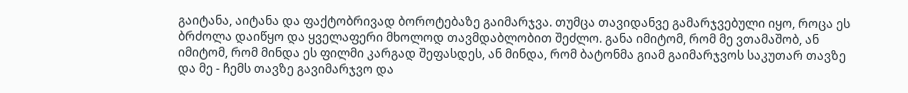გაიტანა, აიტანა და ფაქტობრივად ბოროტებაზე გაიმარჯვა. თუმცა თავიდანვე გამარჯვებული იყო, როცა ეს ბრძოლა დაიწყო და ყველაფერი მხოლოდ თავმდაბლობით შეძლო. განა იმიტომ, რომ მე ვთამაშობ, ან იმიტომ, რომ მინდა ეს ფილმი კარგად შეფასდეს, ან მინდა, რომ ბატონმა გიამ გაიმარჯვოს საკუთარ თავზე და მე - ჩემს თავზე გავიმარჯვო და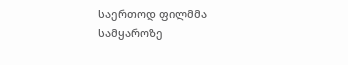საერთოდ ფილმმა სამყაროზე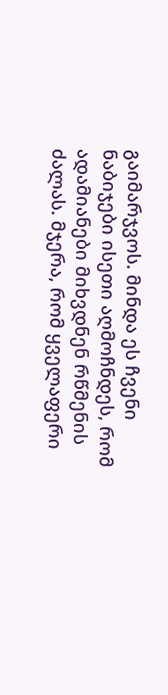გაიმარჯვოს. მინდა ეს ჩვენი ნაბიჯები ისეთი აღმოჩნდეს, რომ ადამიანები მიხვდნენ რწმენის ძალას. მჯერა, რომ ყველაფერი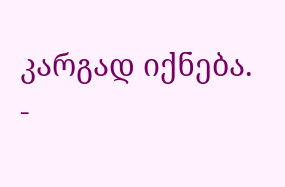კარგად იქნება.
-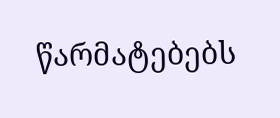წარმატებებს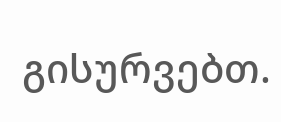გისურვებთ.